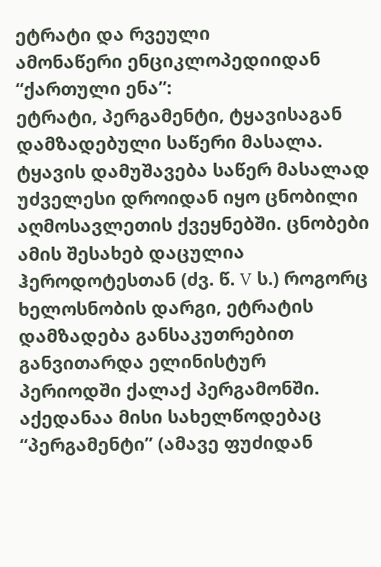ეტრატი და რვეული
ამონაწერი ენციკლოპედიიდან “ქართული ენა”:
ეტრატი, პერგამენტი, ტყავისაგან დამზადებული საწერი მასალა. ტყავის დამუშავება საწერ მასალად უძველესი დროიდან იყო ცნობილი აღმოსავლეთის ქვეყნებში. ცნობები ამის შესახებ დაცულია ჰეროდოტესთან (ძვ. წ. V ს.) როგორც ხელოსნობის დარგი, ეტრატის დამზადება განსაკუთრებით განვითარდა ელინისტურ პერიოდში ქალაქ პერგამონში. აქედანაა მისი სახელწოდებაც “პერგამენტი” (ამავე ფუძიდან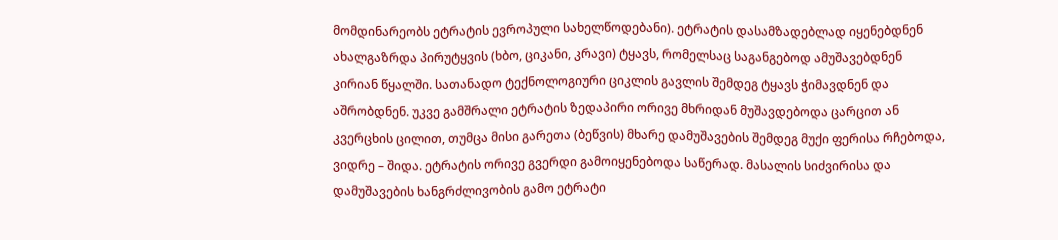მომდინარეობს ეტრატის ევროპული სახელწოდებანი). ეტრატის დასამზადებლად იყენებდნენ ახალგაზრდა პირუტყვის (ხბო, ციკანი, კრავი) ტყავს, რომელსაც საგანგებოდ ამუშავებდნენ კირიან წყალში. სათანადო ტექნოლოგიური ციკლის გავლის შემდეგ ტყავს ჭიმავდნენ და აშრობდნენ. უკვე გამშრალი ეტრატის ზედაპირი ორივე მხრიდან მუშავდებოდა ცარცით ან კვერცხის ცილით, თუმცა მისი გარეთა (ბეწვის) მხარე დამუშავების შემდეგ მუქი ფერისა რჩებოდა, ვიდრე – შიდა. ეტრატის ორივე გვერდი გამოიყენებოდა საწერად. მასალის სიძვირისა და დამუშავების ხანგრძლივობის გამო ეტრატი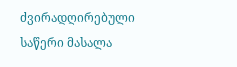ძვირადღირებული საწერი მასალა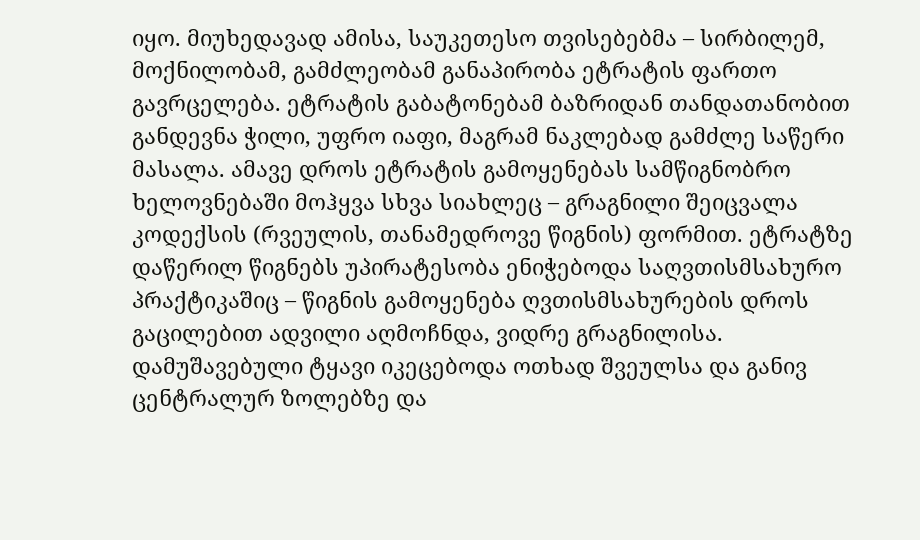იყო. მიუხედავად ამისა, საუკეთესო თვისებებმა – სირბილემ, მოქნილობამ, გამძლეობამ განაპირობა ეტრატის ფართო გავრცელება. ეტრატის გაბატონებამ ბაზრიდან თანდათანობით განდევნა ჭილი, უფრო იაფი, მაგრამ ნაკლებად გამძლე საწერი მასალა. ამავე დროს ეტრატის გამოყენებას სამწიგნობრო ხელოვნებაში მოჰყვა სხვა სიახლეც – გრაგნილი შეიცვალა კოდექსის (რვეულის, თანამედროვე წიგნის) ფორმით. ეტრატზე დაწერილ წიგნებს უპირატესობა ენიჭებოდა საღვთისმსახურო პრაქტიკაშიც – წიგნის გამოყენება ღვთისმსახურების დროს გაცილებით ადვილი აღმოჩნდა, ვიდრე გრაგნილისა. დამუშავებული ტყავი იკეცებოდა ოთხად შვეულსა და განივ ცენტრალურ ზოლებზე და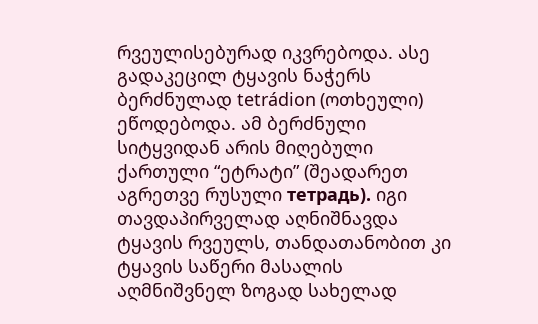რვეულისებურად იკვრებოდა. ასე გადაკეცილ ტყავის ნაჭერს ბერძნულად tetrádion (ოთხეული) ეწოდებოდა. ამ ბერძნული სიტყვიდან არის მიღებული ქართული “ეტრატი” (შეადარეთ აგრეთვე რუსული тетрадь). იგი თავდაპირველად აღნიშნავდა ტყავის რვეულს, თანდათანობით კი ტყავის საწერი მასალის აღმნიშვნელ ზოგად სახელად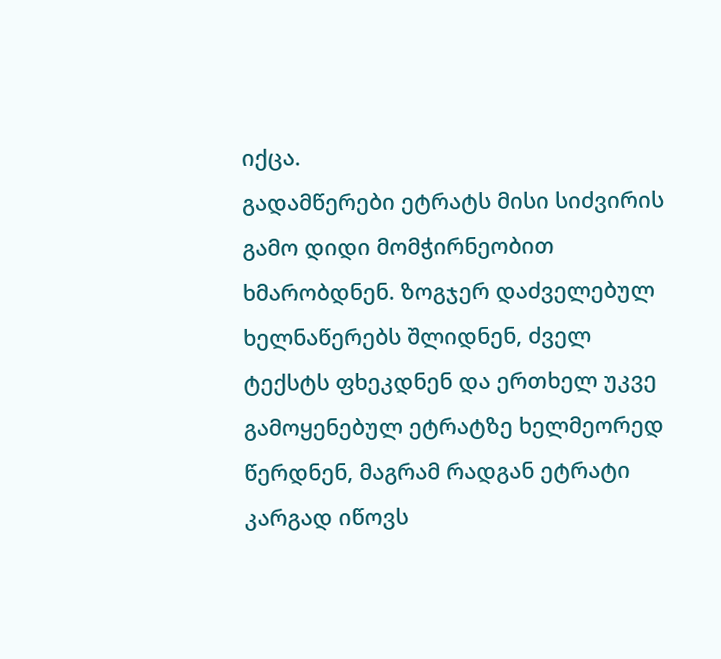იქცა.
გადამწერები ეტრატს მისი სიძვირის გამო დიდი მომჭირნეობით ხმარობდნენ. ზოგჯერ დაძველებულ ხელნაწერებს შლიდნენ, ძველ ტექსტს ფხეკდნენ და ერთხელ უკვე გამოყენებულ ეტრატზე ხელმეორედ წერდნენ, მაგრამ რადგან ეტრატი კარგად იწოვს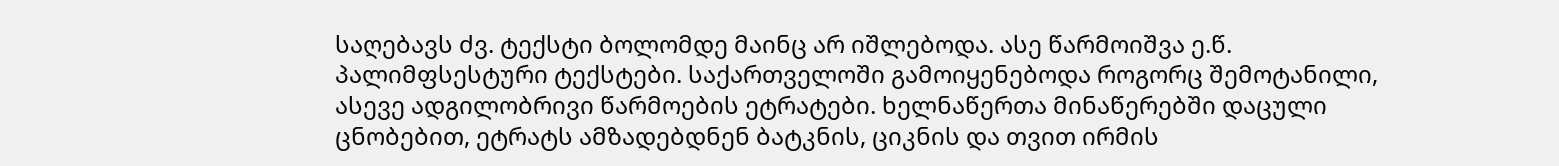საღებავს ძვ. ტექსტი ბოლომდე მაინც არ იშლებოდა. ასე წარმოიშვა ე.წ. პალიმფსესტური ტექსტები. საქართველოში გამოიყენებოდა როგორც შემოტანილი, ასევე ადგილობრივი წარმოების ეტრატები. ხელნაწერთა მინაწერებში დაცული ცნობებით, ეტრატს ამზადებდნენ ბატკნის, ციკნის და თვით ირმის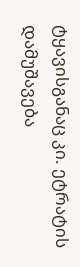ტყავისგანაც კი. ეტრატის დამუშავება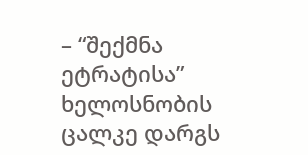– “შექმნა ეტრატისა” ხელოსნობის ცალკე დარგს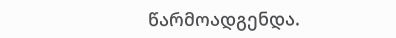წარმოადგენდა.